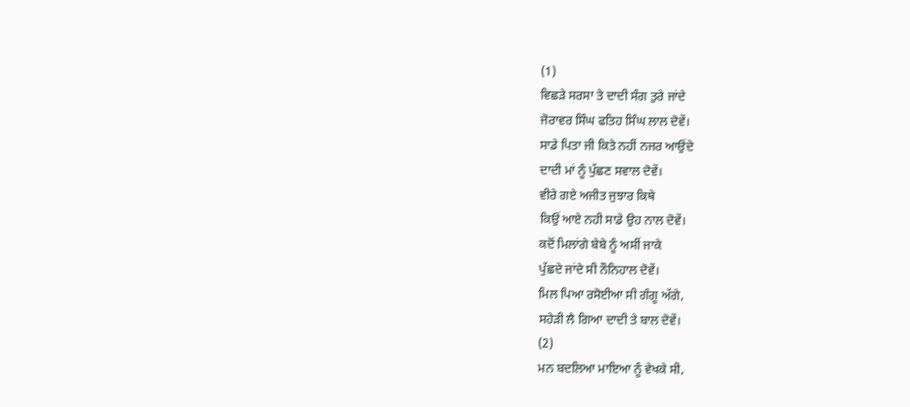(1)
ਵਿਛੜੇ ਸਰਸਾ ਤੇ ਦਾਦੀ ਸੰਗ ਤੁਰੇ ਜਾਂਦੇ
ਜੋਰਾਵਰ ਸਿੰਘ ਫਤਿਹ ਸਿੰਘ ਲਾਲ ਦੋਵੇਂ।
ਸਾਡੇ ਪਿਤਾ ਜੀ ਕਿਤੇ ਨਹੀਂ ਨਜਰ ਆਉਂਦੇ
ਦਾਦੀ ਮਾਂ ਨੂੰ ਪੁੱਛਣ ਸਵਾਲ ਦੋਵੇਂ।
ਵੀਰੇ ਗਏ ਅਜੀਤ ਜੁਝਾਰ ਕਿਥੇ
ਕਿਉਂ ਆਏ ਨਹੀ ਸਾਡੇ ਉਹ ਨਾਲ ਦੋਵੇਂ।
ਕਦੋਂ ਮਿਲਾਂਗੇ ਬੇਬੇ ਨੂੰ ਅਸੀਂ ਜਾਕੇ
ਪੁੱਛਦੇ ਜਾਂਦੇ ਸੀ ਨੌਨਿਹਾਲ ਦੋਵੇਂ।
ਮਿਲ ਪਿਆ ਰਸੋਈਆ ਸੀ ਗੰਗੂ ਅੱਗੇ,
ਸਹੇੜੀ ਲੈ ਗਿਆ ਦਾਦੀ ਤੇ ਬਾਲ ਦੋਵੇਂ।
(2)
ਮਨ ਬਦਲਿਆ ਮਾਇਆ ਨੂੰ ਵੇਖਕੇ ਸੀ,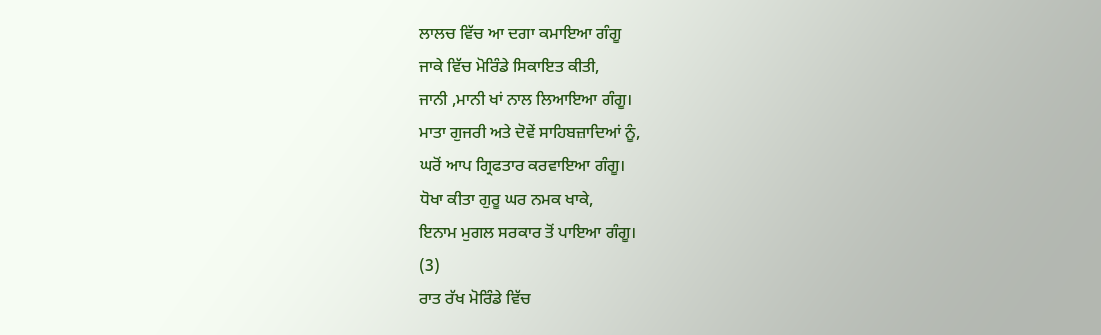ਲਾਲਚ ਵਿੱਚ ਆ ਦਗਾ ਕਮਾਇਆ ਗੰਗੂ
ਜਾਕੇ ਵਿੱਚ ਮੋਰਿੰਡੇ ਸਿਕਾਇਤ ਕੀਤੀ,
ਜਾਨੀ ,ਮਾਨੀ ਖਾਂ ਨਾਲ ਲਿਆਇਆ ਗੰਗੂ।
ਮਾਤਾ ਗੁਜਰੀ ਅਤੇ ਦੋਵੇਂ ਸਾਹਿਬਜ਼ਾਦਿਆਂ ਨੂੰ,
ਘਰੋਂ ਆਪ ਗ੍ਰਿਫਤਾਰ ਕਰਵਾਇਆ ਗੰਗੂ।
ਧੋਖਾ ਕੀਤਾ ਗੁਰੂ ਘਰ ਨਮਕ ਖਾਕੇ,
ਇਨਾਮ ਮੁਗਲ ਸਰਕਾਰ ਤੋਂ ਪਾਇਆ ਗੰਗੂ।
(3)
ਰਾਤ ਰੱਖ ਮੋਰਿੰਡੇ ਵਿੱਚ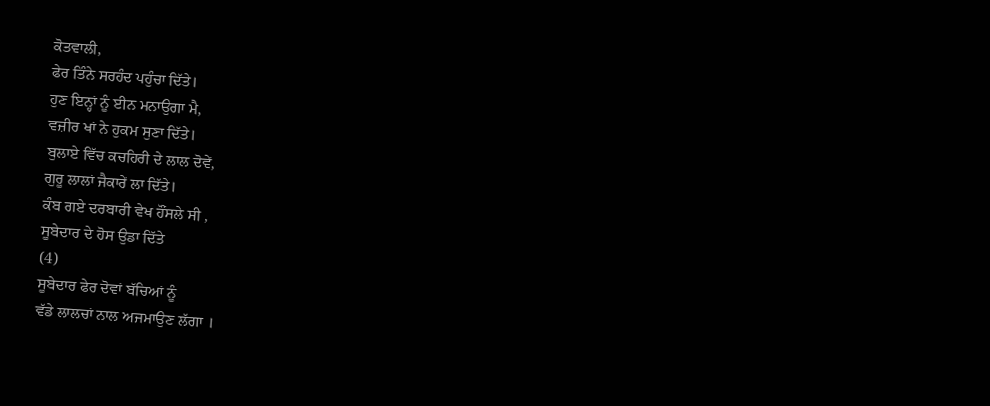ਕੋਤਵਾਲੀ,
ਫੇਰ ਤਿੰਨੇ ਸਰਹੰਦ ਪਹੁੰਚਾ ਦਿੱਤੇ।
ਹੁਣ ਇਨ੍ਹਾਂ ਨੂੰ ਈਨ ਮਨਾਉਗਾ ਮੈ,
ਵਜ਼ੀਰ ਖਾਂ ਨੇ ਹੁਕਮ ਸੁਣਾ ਦਿੱਤੇ।
ਬੁਲਾਏ ਵਿੱਚ ਕਚਹਿਰੀ ਦੇ ਲਾਲ ਦੋਵੇਂ,
ਗੁਰੂ ਲਾਲਾਂ ਜੈਕਾਰੇਂ ਲਾ ਦਿੱਤੇ।
ਕੰਬ ਗਏ ਦਰਬਾਰੀ ਵੇਖ ਹੌਂਸਲੇ ਸੀ ,
ਸੂਬੇਦਾਰ ਦੇ ਹੋਸ ਉਡਾ ਦਿੱਤੇ
(4)
ਸੂਬੇਦਾਰ ਫੇਰ ਦੋਵਾਂ ਬੱਚਿਆਂ ਨੂੰ
ਵੱਡੇ ਲਾਲਚਾਂ ਨਾਲ ਅਜਮਾਉਣ ਲੱਗਾ ।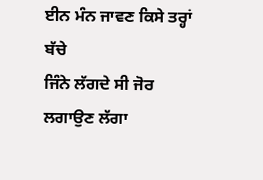ਈਨ ਮੰਨ ਜਾਵਣ ਕਿਸੇ ਤਰ੍ਹਾਂ ਬੱਚੇ
ਜਿੰਨੇ ਲੱਗਦੇ ਸੀ ਜੋਰ ਲਗਾਉਣ ਲੱਗਾ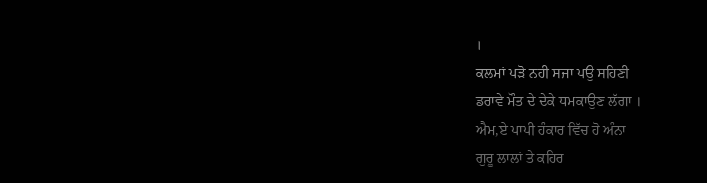।
ਕਲਮਾਂ ਪੜੋ ਨਹੀ ਸਜਾ ਪਉ ਸਹਿਣੀ
ਡਰਾਵੇ ਮੌਤ ਦੇ ਦੇਕੇ ਧਮਕਾਉਣ ਲੱਗਾ ।
ਐਮ,ਏ ਪਾਪੀ ਹੰਕਾਰ ਵਿੱਚ ਹੋ ਅੰਨਾ
ਗੁਰੂ ਲਾਲਾਂ ਤੇ ਕਹਿਰ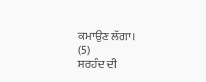ਕਮਾਉਣ ਲੱਗਾ।
(5)
ਸਰਹੰਦ ਦੀ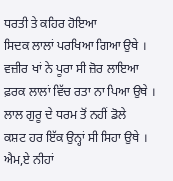ਧਰਤੀ ਤੇ ਕਹਿਰ ਹੋਇਆ
ਸਿਦਕ ਲਾਲਾਂ ਪਰਖਿਆ ਗਿਆ ਉਥੇ ।
ਵਜ਼ੀਰ ਖਾਂ ਨੇ ਪੂਰਾ ਸੀ ਜ਼ੋਰ ਲਾਇਆ
ਫ਼ਰਕ ਲਾਲਾਂ ਵਿੱਚ ਰਤਾ ਨਾ ਪਿਆ ਉਥੇ ।
ਲਾਲ ਗੁਰੂ ਦੇ ਧਰਮ ਤੋਂ ਨਹੀਂ ਡੋਲੇ
ਕਸ਼ਟ ਹਰ ਇੱਕ ਉਨ੍ਹਾਂ ਸੀ ਸਿਹਾ ਉਥੇ ।
ਐਮ,ਏ ਨੀਹਾਂ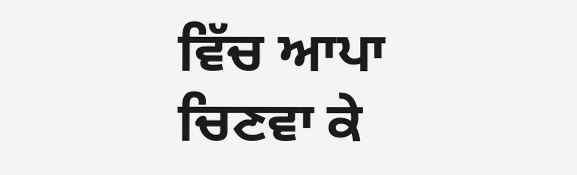ਵਿੱਚ ਆਪਾ ਚਿਣਵਾ ਕੇ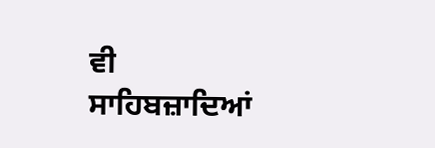ਵੀ
ਸਾਹਿਬਜ਼ਾਦਿਆਂ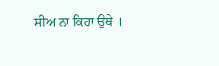ਸੀਅ ਨਾ ਕਿਹਾ ਉਥੇ ।